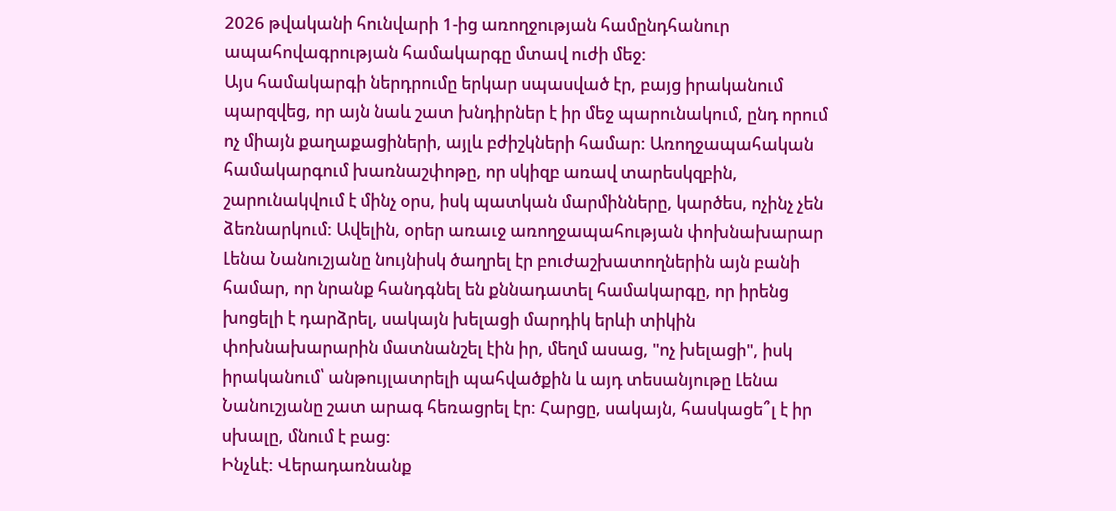2026 թվականի հունվարի 1-ից առողջության համընդհանուր ապահովագրության համակարգը մտավ ուժի մեջ:
Այս համակարգի ներդրումը երկար սպասված էր, բայց իրականում պարզվեց, որ այն նաև շատ խնդիրներ է իր մեջ պարունակում, ընդ որում ոչ միայն քաղաքացիների, այլև բժիշկների համար: Առողջապահական համակարգում խառնաշփոթը, որ սկիզբ առավ տարեսկզբին, շարունակվում է մինչ օրս, իսկ պատկան մարմինները, կարծես, ոչինչ չեն ձեռնարկում: Ավելին, օրեր առաւջ առողջապահության փոխնախարար Լենա Նանուշյանը նույնիսկ ծաղրել էր բուժաշխատողներին այն բանի համար, որ նրանք հանդգնել են քննադատել համակարգը, որ իրենց խոցելի է դարձրել, սակայն խելացի մարդիկ երևի տիկին փոխնախարարին մատնանշել էին իր, մեղմ ասաց, "ոչ խելացի", իսկ իրականում՝ անթույլատրելի պահվածքին և այդ տեսանյութը Լենա Նանուշյանը շատ արագ հեռացրել էր: Հարցը, սակայն, հասկացե՞լ է իր սխալը, մնում է բաց:
Ինչևէ: Վերադառնանք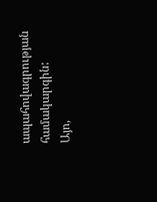ապահովագրության համակարգին:
Այո,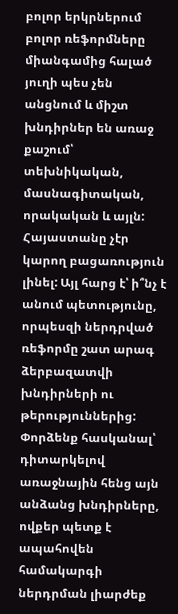բոլոր երկրներում բոլոր ռեֆորմները միանգամից հալած յուղի պես չեն անցնում և միշտ խնդիրներ են առաջ քաշում՝ տեխնիկական, մասնագիտական, որակական և այլն: Հայաստանը չէր կարող բացառություն լինել: Այլ հարց է՝ ի՞նչ է անում պետությունը, որպեսզի ներդրված ռեֆորմը շատ արագ ձերբազատվի խնդիրների ու թերություններից: Փորձենք հասկանալ՝ դիտարկելով առաջնային հենց այն անձանց խնդիրները, ովքեր պետք է ապահովեն համակարգի ներդրման լիարժեք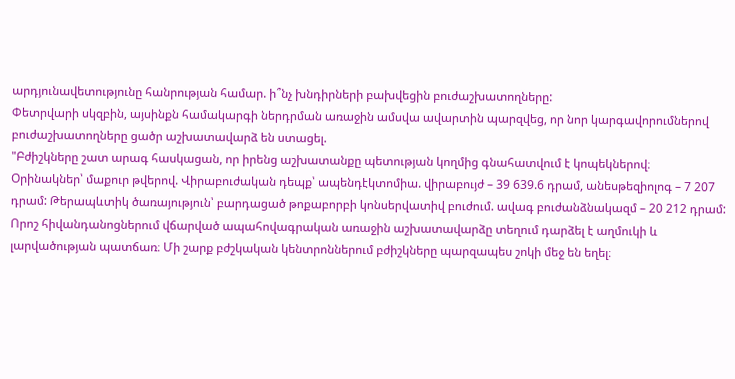արդյունավետությունը հանրության համար. ի՞նչ խնդիրների բախվեցին բուժաշխատողները:
Փետրվարի սկզբին, այսինքն համակարգի ներդրման առաջին ամսվա ավարտին պարզվեց, որ նոր կարգավորումներով բուժաշխատողները ցածր աշխատավարձ են ստացել.
"Բժիշկները շատ արագ հասկացան, որ իրենց աշխատանքը պետության կողմից գնահատվում է կոպեկներով։
Օրինակներ՝ մաքուր թվերով. Վիրաբուժական դեպք՝ ապենդէկտոմիա. վիրաբույժ – 39 639.6 դրամ, անեսթեզիոլոգ – 7 207 դրամ: Թերապևտիկ ծառայություն՝ բարդացած թոքաբորբի կոնսերվատիվ բուժում. ավագ բուժանձնակազմ – 20 212 դրամ: Որոշ հիվանդանոցներում վճարված ապահովագրական առաջին աշխատավարձը տեղում դարձել է աղմուկի և լարվածության պատճառ։ Մի շարք բժշկական կենտրոններում բժիշկները պարզապես շոկի մեջ են եղել։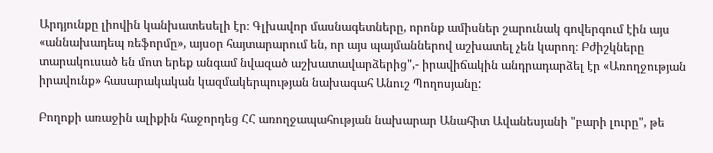Արդյունքը լիովին կանխատեսելի էր։ Գլխավոր մասնագետները, որոնք ամիսներ շարունակ գովերգում էին այս «աննախադեպ ռեֆորմը», այսօր հայտարարում են, որ այս պայմաններով աշխատել չեն կարող։ Բժիշկները տարակուսած են մոտ երեք անգամ նվազած աշխատավարձերից",- իրավիճակին անդրադարձել էր «Առողջության իրավունք» հասարակական կազմակերպության նախագահ Անուշ Պողոսյանը:

Բողոքի առաջին ալիքին հաջորդեց ՀՀ առողջապահության նախարար Անահիտ Ավանեսյանի "բարի լուրը", թե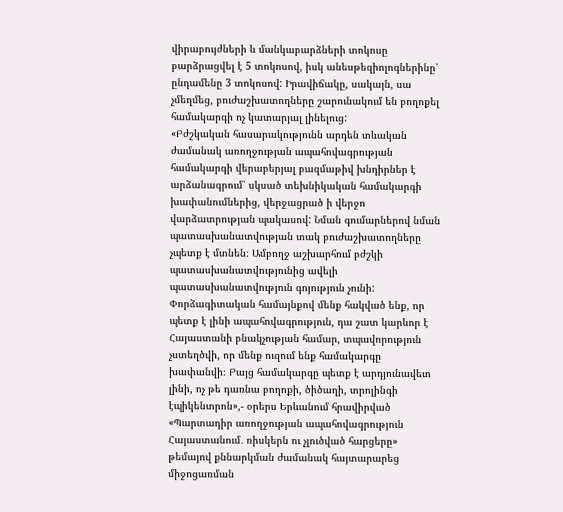վիրաբույժների և մանկաբարձների տոկոսը բարձրացվել է 5 տոկոսով, իսկ անեսթեզիոլոգներինը՝ ընդամենը 3 տոկոսով: Իրավիճակը, սակայն, սա չմեղմեց, բուժաշխատողները շարունակում են բողոքել համակարգի ոչ կատարյալ լինելուց:
«Բժշկական հասարակությունն արդեն տևական ժամանակ առողջության ապահովագրության համակարգի վերաբերյալ բազմաթիվ խնդիրներ է արձանագրում՝ սկսած տեխնիկական համակարգի խափանումներից, վերջացրած ի վերջո վարձատրության պակասով: Նման գումարներով նման պատասխանատվության տակ բուժաշխատողները չպետք է մտնեն։ Ամբողջ աշխարհում բժշկի պատասխանատվությունից ավելի պատասխանատվություն գոյություն չունի: Փորձագիտական համայնքով մենք հակված ենք, որ պետք է լինի ապահովագրություն, դա շատ կարևոր է Հայաստանի բնակչության համար, տպավորություն չստեղծվի, որ մենք ուզում ենք համակարգը խափանվի։ Բայց համակարգը պետք է արդյունավետ լինի, ոչ թե դառնա բողոքի, ծիծաղի, տրոլինգի էպիկենտրոն»,- օրերս Երևանում հրավիրված «Պարտադիր առողջության ապահովագրություն Հայաստանում․ ռիսկերն ու չլուծված հարցերը» թեմայով քննարկման ժամանակ հայտարարեց միջոցառման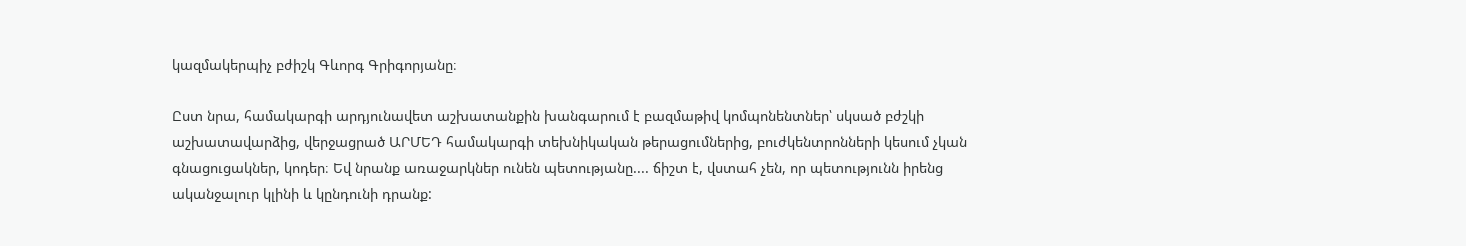կազմակերպիչ բժիշկ Գևորգ Գրիգորյանը։

Ըստ նրա, համակարգի արդյունավետ աշխատանքին խանգարում է բազմաթիվ կոմպոնենտներ՝ սկսած բժշկի աշխատավարձից, վերջացրած ԱՐՄԵԴ համակարգի տեխնիկական թերացումներից, բուժկենտրոնների կեսում չկան գնացուցակներ, կոդեր։ Եվ նրանք առաջարկներ ունեն պետությանը.... ճիշտ է, վստահ չեն, որ պետությունն իրենց ականջալուր կլինի և կընդունի դրանք: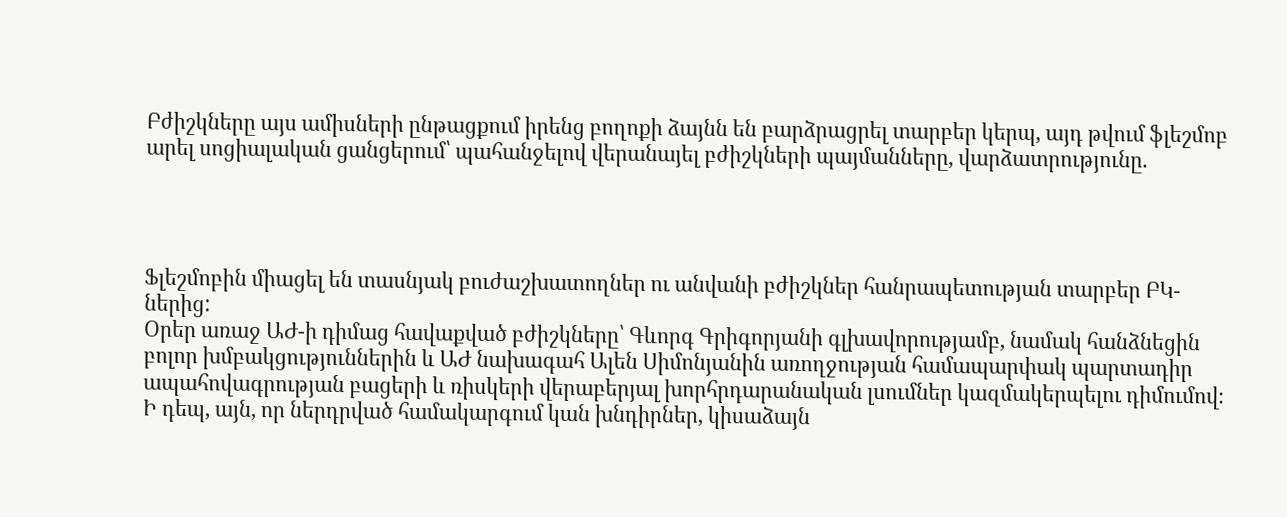Բժիշկները այս ամիսների ընթացքում իրենց բողոքի ձայնն են բարձրացրել տարբեր կերպ, այդ թվում ֆլեշմոբ արել սոցիալական ցանցերում՝ պահանջելով վերանայել բժիշկների պայմանները, վարձատրությունը.




Ֆլեշմոբին միացել են տասնյակ բուժաշխատողներ ու անվանի բժիշկներ հանրապետության տարբեր ԲԿ-ներից:
Օրեր առաջ ԱԺ-ի դիմաց հավաքված բժիշկները՝ Գևորգ Գրիգորյանի գլխավորությամբ, նամակ հանձնեցին բոլոր խմբակցություններին և ԱԺ նախագահ Ալեն Սիմոնյանին առողջության համապարփակ պարտադիր ապահովագրության բացերի և ռիսկերի վերաբերյալ խորհրդարանական լսումներ կազմակերպելու դիմումով։
Ի դեպ, այն, որ ներդրված համակարգում կան խնդիրներ, կիսաձայն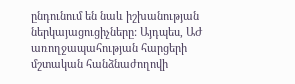ընդունում են նաև իշխանության ներկայացուցիչները: Այդպես, ԱԺ առողջապահության հարցերի մշտական հանձնաժողովի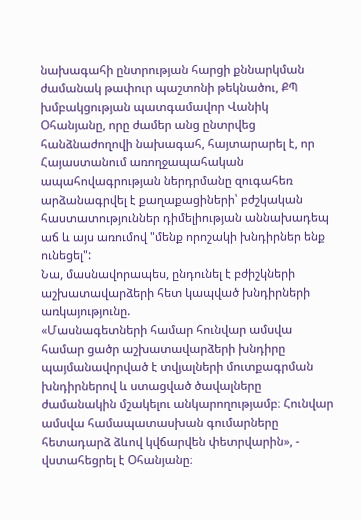նախագահի ընտրության հարցի քննարկման ժամանակ թափուր պաշտոնի թեկնածու, ՔՊ խմբակցության պատգամավոր Վանիկ Օհանյանը, որը ժամեր անց ընտրվեց հանձնաժողովի նախագահ, հայտարարել է, որ Հայաստանում առողջապահական ապահովագրության ներդրմանը զուգահեռ արձանագրվել է քաղաքացիների՝ բժշկական հաստատություններ դիմելիության աննախադեպ աճ և այս առումով "մենք որոշակի խնդիրներ ենք ունեցել":
Նա, մասնավորապես, ընդունել է բժիշկների աշխատավարձերի հետ կապված խնդիրների առկայությունը.
«Մասնագետների համար հունվար ամսվա համար ցածր աշխատավարձերի խնդիրը պայմանավորված է տվյալների մուտքագրման խնդիրներով և ստացված ծավալները ժամանակին մշակելու անկարողությամբ։ Հունվար ամսվա համապատասխան գումարները հետադարձ ձևով կվճարվեն փետրվարին», - վստահեցրել է Օհանյանը։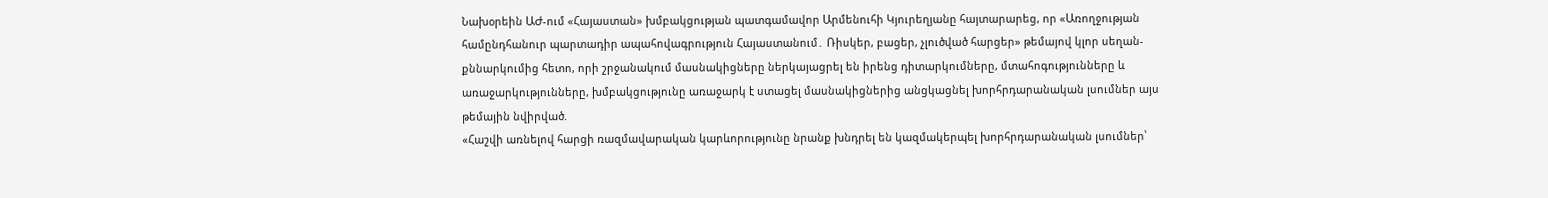Նախօրեին ԱԺ-ում «Հայաստան» խմբակցության պատգամավոր Արմենուհի Կյուրեղյանը հայտարարեց, որ «Առողջության համընդհանուր պարտադիր ապահովագրություն Հայաստանում․ Ռիսկեր, բացեր, չլուծված հարցեր» թեմայով կլոր սեղան-քննարկումից հետո, որի շրջանակում մասնակիցները ներկայացրել են իրենց դիտարկումները, մտահոգությունները և առաջարկությունները, խմբակցությունը առաջարկ է ստացել մասնակիցներից անցկացնել խորհրդարանական լսումներ այս թեմային նվիրված.
«Հաշվի առնելով հարցի ռազմավարական կարևորությունը նրանք խնդրել են կազմակերպել խորհրդարանական լսումներ՝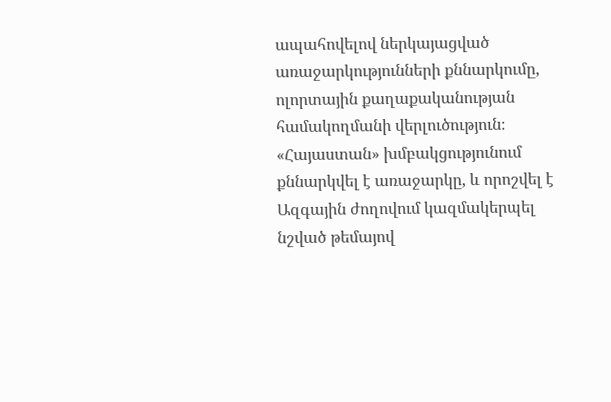ապահովելով ներկայացված առաջարկությունների քննարկումը, ոլորտային քաղաքականության համակողմանի վերլուծություն։ «Հայաստան» խմբակցությունում քննարկվել է առաջարկը, և որոշվել է Ազգային ժողովում կազմակերպել նշված թեմայով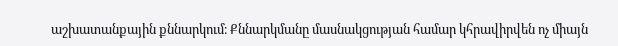աշխատանքային քննարկում։ Քննարկմանը մասնակցության համար կհրավիրվեն ոչ միայն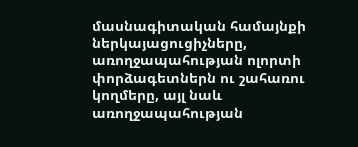մասնագիտական համայնքի ներկայացուցիչները, առողջապահության ոլորտի փորձագետներն ու շահառու կողմերը, այլ նաև առողջապահության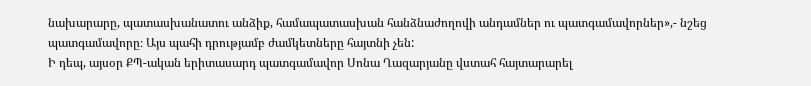նախարարը, պատասխանատու անձիք, համապատասխան հանձնաժողովի անդամներ ու պատգամավորներ»,- նշեց պատգամավորը։ Այս պահի դրությամբ ժամկետները հայտնի չեն:
Ի դեպ, այսօր ՔՊ-ական երիտասարդ պատգամավոր Սոնա Ղազարյանը վստահ հայտարարել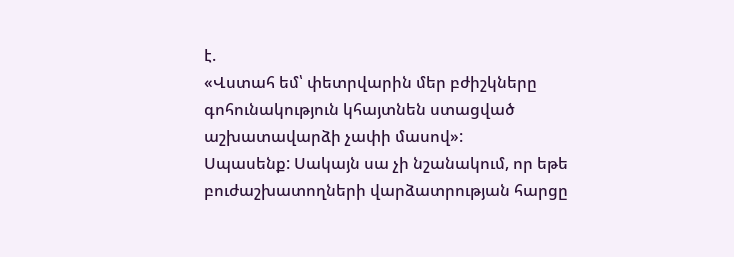է.
«Վստահ եմ՝ փետրվարին մեր բժիշկները գոհունակություն կհայտնեն ստացված աշխատավարձի չափի մասով»:
Սպասենք: Սակայն սա չի նշանակում, որ եթե բուժաշխատողների վարձատրության հարցը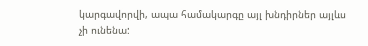կարգավորվի, ապա համակարգը այլ խնդիրներ այլևս չի ունենա: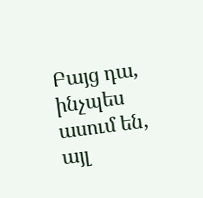Բայց դա, ինչպես ասում են, այլ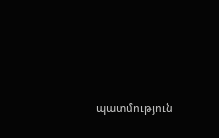պատմություն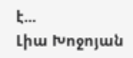է...
Լիա Խոջոյան